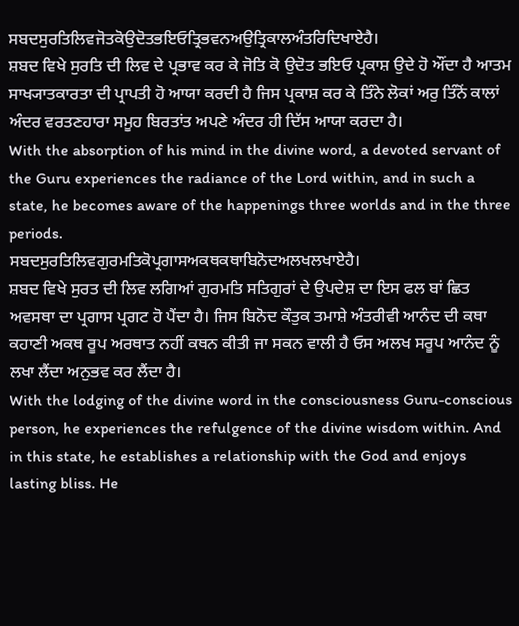ਸਬਦਸੁਰਤਿਲਿਵਜੋਤਕੋਉਦੋਤਭਇਓਤ੍ਰਿਭਵਨਅਉਤ੍ਰਿਕਾਲਅੰਤਰਿਦਿਖਾਏਹੈ।
ਸ਼ਬਦ ਵਿਖੇ ਸੁਰਤਿ ਦੀ ਲਿਵ ਦੇ ਪ੍ਰਭਾਵ ਕਰ ਕੇ ਜੋਤਿ ਕੋ ਉਦੋਤ ਭਇਓ ਪ੍ਰਕਾਸ਼ ਉਦੇ ਹੋ ਔਂਦਾ ਹੈ ਆਤਮ ਸਾਖ੍ਯਾਤਕਾਰਤਾ ਦੀ ਪ੍ਰਾਪਤੀ ਹੋ ਆਯਾ ਕਰਦੀ ਹੈ ਜਿਸ ਪ੍ਰਕਾਸ਼ ਕਰ ਕੇ ਤਿੰਨੇ ਲੋਕਾਂ ਅਰੁ ਤਿੰਨੋਂ ਕਾਲਾਂ ਅੰਦਰ ਵਰਤਣਹਾਰਾ ਸਮੂਹ ਬਿਰਤਾਂਤ ਅਪਣੇ ਅੰਦਰ ਹੀ ਦਿੱਸ ਆਯਾ ਕਰਦਾ ਹੈ।
With the absorption of his mind in the divine word, a devoted servant of the Guru experiences the radiance of the Lord within, and in such a state, he becomes aware of the happenings three worlds and in the three periods.
ਸਬਦਸੁਰਤਿਲਿਵਗੁਰਮਤਿਕੋਪ੍ਰਗਾਸਅਕਥਕਥਾਬਿਨੋਦਅਲਖਲਖਾਏਹੈ।
ਸ਼ਬਦ ਵਿਖੇ ਸੁਰਤ ਦੀ ਲਿਵ ਲਗਿਆਂ ਗੁਰਮਤਿ ਸਤਿਗੁਰਾਂ ਦੇ ਉਪਦੇਸ਼ ਦਾ ਇਸ ਫਲ ਬਾਂ ਛਿਤ ਅਵਸਥਾ ਦਾ ਪ੍ਰਗਾਸ ਪ੍ਰਗਟ ਹੋ ਪੈਂਦਾ ਹੈ। ਜਿਸ ਬਿਨੋਦ ਕੌਤੁਕ ਤਮਾਸ਼ੇ ਅੰਤਰੀਵੀ ਆਨੰਦ ਦੀ ਕਥਾ ਕਹਾਣੀ ਅਕਥ ਰੂਪ ਅਰਥਾਤ ਨਹੀਂ ਕਥਨ ਕੀਤੀ ਜਾ ਸਕਨ ਵਾਲੀ ਹੈ ਓਸ ਅਲਖ ਸਰੂਪ ਆਨੰਦ ਨੂੰ ਲਖਾ ਲੈਂਦਾ ਅਨੁਭਵ ਕਰ ਲੈਂਦਾ ਹੈ।
With the lodging of the divine word in the consciousness Guru-conscious person, he experiences the refulgence of the divine wisdom within. And in this state, he establishes a relationship with the God and enjoys lasting bliss. He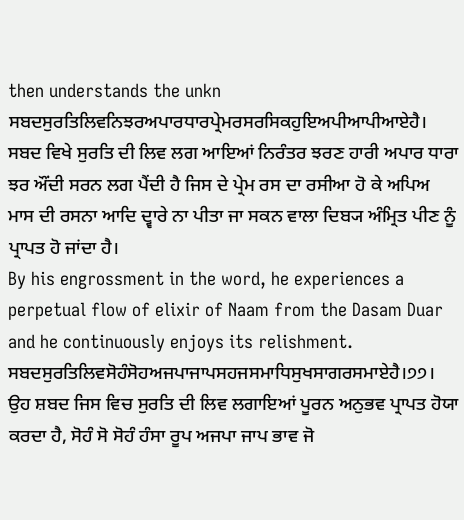then understands the unkn
ਸਬਦਸੁਰਤਿਲਿਵਨਿਝਰਅਪਾਰਧਾਰਪ੍ਰੇਮਰਸਰਸਿਕਹੁਇਅਪੀਆਪੀਆਏਹੈ।
ਸਬਦ ਵਿਖੇ ਸੁਰਤਿ ਦੀ ਲਿਵ ਲਗ ਆਇਆਂ ਨਿਰੰਤਰ ਝਰਣ ਹਾਰੀ ਅਪਾਰ ਧਾਰਾ ਝਰ ਔਂਦੀ ਸਰਨ ਲਗ ਪੈਂਦੀ ਹੈ ਜਿਸ ਦੇ ਪ੍ਰੇਮ ਰਸ ਦਾ ਰਸੀਆ ਹੋ ਕੇ ਅਪਿਅ ਮਾਸ ਦੀ ਰਸਨਾ ਆਦਿ ਦ੍ਵਾਰੇ ਨਾ ਪੀਤਾ ਜਾ ਸਕਨ ਵਾਲਾ ਦਿਬ੍ਯ ਅੰਮ੍ਰਿਤ ਪੀਣ ਨੂੰ ਪ੍ਰਾਪਤ ਹੋ ਜਾਂਦਾ ਹੈ।
By his engrossment in the word, he experiences a perpetual flow of elixir of Naam from the Dasam Duar and he continuously enjoys its relishment.
ਸਬਦਸੁਰਤਿਲਿਵਸੋਹੰਸੋਹਅਜਪਾਜਾਪਸਹਜਸਮਾਧਿਸੁਖਸਾਗਰਸਮਾਏਹੈ।੭੭।
ਉਹ ਸ਼ਬਦ ਜਿਸ ਵਿਚ ਸੁਰਤਿ ਦੀ ਲਿਵ ਲਗਾਇਆਂ ਪੂਰਨ ਅਨੁਭਵ ਪ੍ਰਾਪਤ ਹੋਯਾ ਕਰਦਾ ਹੈ, ਸੋਹੰ ਸੋ ਸੋਹੰ ਹੰਸਾ ਰੂਪ ਅਜਪਾ ਜਾਪ ਭਾਵ ਜੋ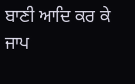ਬਾਣੀ ਆਦਿ ਕਰ ਕੇ ਜਾਪ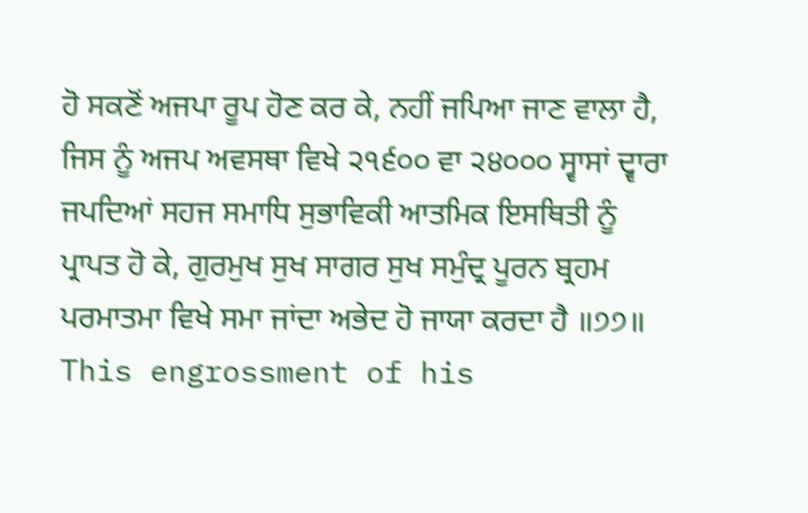ਹੋ ਸਕਣੋਂ ਅਜਪਾ ਰੂਪ ਹੋਣ ਕਰ ਕੇ, ਨਹੀਂ ਜਪਿਆ ਜਾਣ ਵਾਲਾ ਹੈ, ਜਿਸ ਨੂੰ ਅਜਪ ਅਵਸਥਾ ਵਿਖੇ ੨੧੬੦੦ ਵਾ ੨੪੦੦੦ ਸ੍ਵਾਸਾਂ ਦ੍ਵਾਰਾ ਜਪਦਿਆਂ ਸਹਜ ਸਮਾਧਿ ਸੁਭਾਵਿਕੀ ਆਤਮਿਕ ਇਸਥਿਤੀ ਨੂੰ ਪ੍ਰਾਪਤ ਹੋ ਕੇ, ਗੁਰਮੁਖ ਸੁਖ ਸਾਗਰ ਸੁਖ ਸਮੁੰਦ੍ਰ ਪੂਰਨ ਬ੍ਰਹਮ ਪਰਮਾਤਮਾ ਵਿਖੇ ਸਮਾ ਜਾਂਦਾ ਅਭੇਦ ਹੋ ਜਾਯਾ ਕਰਦਾ ਹੈ ॥੭੭॥
This engrossment of his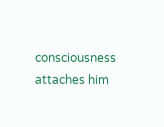consciousness attaches him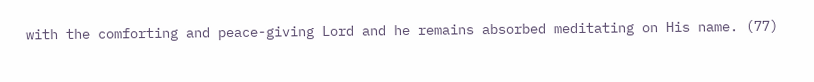with the comforting and peace-giving Lord and he remains absorbed meditating on His name. (77)